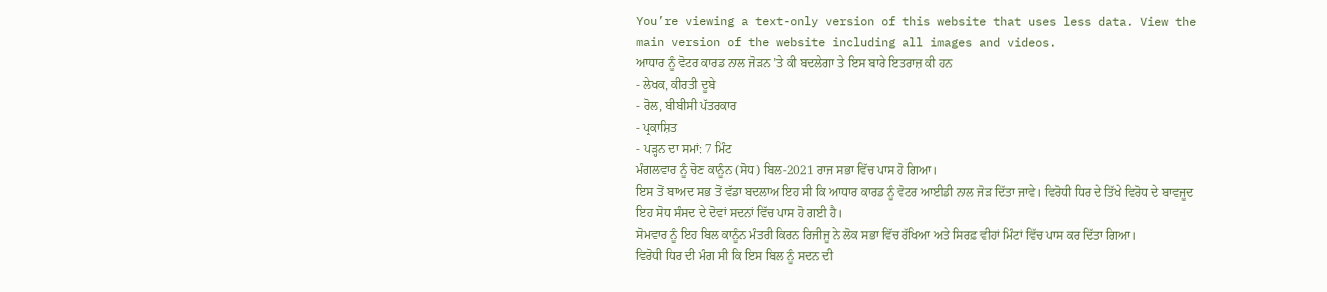You’re viewing a text-only version of this website that uses less data. View the main version of the website including all images and videos.
ਆਧਾਰ ਨੂੰ ਵੋਟਰ ਕਾਰਡ ਨਾਲ ਜੋੜਨ ’ਤੇ ਕੀ ਬਦਲੇਗਾ ਤੇ ਇਸ ਬਾਰੇ ਇਤਰਾਜ਼ ਕੀ ਹਨ
- ਲੇਖਕ, ਕੀਰਤੀ ਦੂਬੇ
- ਰੋਲ, ਬੀਬੀਸੀ ਪੱਤਰਕਾਰ
- ਪ੍ਰਕਾਸ਼ਿਤ
- ਪੜ੍ਹਨ ਦਾ ਸਮਾਂ: 7 ਮਿੰਟ
ਮੰਗਲਵਾਰ ਨੂੰ ਚੋਣ ਕਾਨੂੰਨ (ਸੋਧ) ਬਿਲ-2021 ਰਾਜ ਸਭਾ ਵਿੱਚ ਪਾਸ ਹੋ ਗਿਆ।
ਇਸ ਤੋਂ ਬਾਅਦ ਸਭ ਤੋਂ ਵੱਡਾ ਬਦਲਾਅ ਇਹ ਸੀ ਕਿ ਆਧਾਰ ਕਾਰਡ ਨੂੰ ਵੋਟਰ ਆਈਡੀ ਨਾਲ ਜੋੜ ਦਿੱਤਾ ਜਾਵੇ। ਵਿਰੋਧੀ ਧਿਰ ਦੇ ਤਿੱਖੇ ਵਿਰੋਧ ਦੇ ਬਾਵਜੂਦ ਇਹ ਸੋਧ ਸੰਸਦ ਦੇ ਦੋਵਾਂ ਸਦਨਾਂ ਵਿੱਚ ਪਾਸ ਹੋ ਗਈ ਹੈ।
ਸੋਮਵਾਰ ਨੂੰ ਇਹ ਬਿਲ ਕਾਨੂੰਨ ਮੰਤਰੀ ਕਿਰਨ ਰਿਜੀਜੂ ਨੇ ਲੋਕ ਸਭਾ ਵਿੱਚ ਰੱਖਿਆ ਅਤੇ ਸਿਰਫ਼ ਵੀਹਾਂ ਮਿੰਟਾਂ ਵਿੱਚ ਪਾਸ ਕਰ ਦਿੱਤਾ ਗਿਆ।
ਵਿਰੋਧੀ ਧਿਰ ਦੀ ਮੰਗ ਸੀ ਕਿ ਇਸ ਬਿਲ ਨੂੰ ਸਦਨ ਦੀ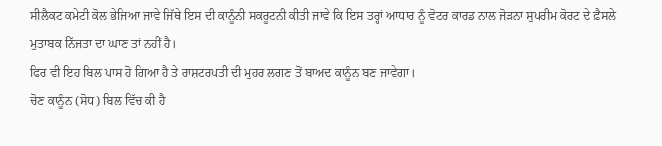ਸੀਲੈਕਟ ਕਮੇਟੀ ਕੋਲ ਭੇਜਿਆ ਜਾਵੇ ਜਿੱਥੇ ਇਸ ਦੀ ਕਾਨੂੰਨੀ ਸਕਰੂਟਨੀ ਕੀਤੀ ਜਾਵੇ ਕਿ ਇਸ ਤਰ੍ਹਾਂ ਆਧਾਰ ਨੂੰ ਵੋਟਰ ਕਾਰਡ ਨਾਲ ਜੋੜਨਾ ਸੁਪਰੀਮ ਕੋਰਟ ਦੇ ਫ਼ੈਸਲੇ ਮੁਤਾਬਕ ਨਿੱਜਤਾ ਦਾ ਘਾਣ ਤਾਂ ਨਹੀਂ ਹੈ।
ਫਿਰ ਵੀ ਇਹ ਬਿਲ ਪਾਸ ਹੋ ਗਿਆ ਹੈ ਤੇ ਰਾਸ਼ਟਰਪਤੀ ਦੀ ਮੁਹਰ ਲਗਣ ਤੋਂ ਬਾਅਦ ਕਾਨੂੰਨ ਬਣ ਜਾਵੇਗਾ।
ਚੋਣ ਕਾਨੂੰਨ (ਸੋਧ) ਬਿਲ ਵਿੱਚ ਕੀ ਹੈ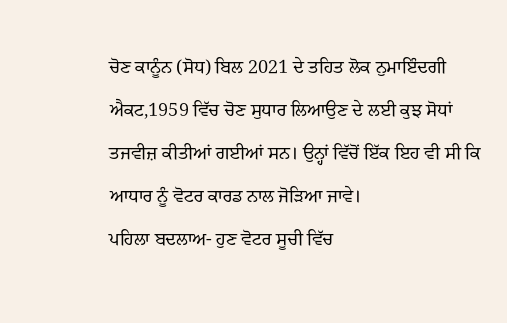ਚੋਣ ਕਾਨੂੰਨ (ਸੋਧ) ਬਿਲ 2021 ਦੇ ਤਹਿਤ ਲੋਕ ਨੁਮਾਇੰਦਗੀ ਐਕਟ,1959 ਵਿੱਚ ਚੋਣ ਸੁਧਾਰ ਲਿਆਉਣ ਦੇ ਲਈ ਕੁਝ ਸੋਧਾਂ ਤਜਵੀਜ਼ ਕੀਤੀਆਂ ਗਈਆਂ ਸਨ। ਉਨ੍ਹਾਂ ਵਿੱਚੋਂ ਇੱਕ ਇਹ ਵੀ ਸੀ ਕਿ ਆਧਾਰ ਨੂੰ ਵੋਟਰ ਕਾਰਡ ਨਾਲ ਜੋੜਿਆ ਜਾਵੇ।
ਪਹਿਲਾ ਬਦਲਾਅ- ਹੁਣ ਵੋਟਰ ਸੂਚੀ ਵਿੱਚ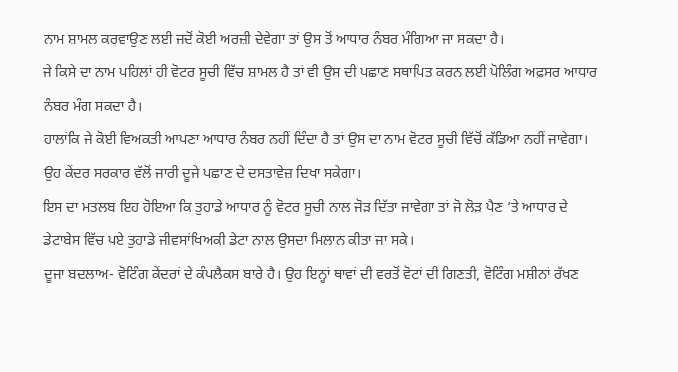ਨਾਮ ਸ਼ਾਮਲ ਕਰਵਾਉਣ ਲਈ ਜਦੋਂ ਕੋਈ ਅਰਜ਼ੀ ਦੇਵੇਗਾ ਤਾਂ ਉਸ ਤੋਂ ਆਧਾਰ ਨੰਬਰ ਮੰਗਿਆ ਜਾ ਸਕਦਾ ਹੈ।
ਜੇ ਕਿਸੇ ਦਾ ਨਾਮ ਪਹਿਲਾਂ ਹੀ ਵੋਟਰ ਸੂਚੀ ਵਿੱਚ ਸ਼ਾਮਲ ਹੈ ਤਾਂ ਵੀ ਉਸ ਦੀ ਪਛਾਣ ਸਥਾਪਿਤ ਕਰਨ ਲਈ ਪੋਲਿੰਗ ਅਫ਼ਸਰ ਆਧਾਰ ਨੰਬਰ ਮੰਗ ਸਕਦਾ ਹੈ।
ਹਾਲਾਂਕਿ ਜੇ ਕੋਈ ਵਿਅਕਤੀ ਆਪਣਾ ਆਧਾਰ ਨੰਬਰ ਨਹੀਂ ਦਿੰਦਾ ਹੈ ਤਾਂ ਉਸ ਦਾ ਨਾਮ ਵੋਟਰ ਸੂਚੀ ਵਿੱਚੋਂ ਕੱਡਿਆ ਨਹੀਂ ਜਾਵੇਗਾ। ਉਹ ਕੇਂਦਰ ਸਰਕਾਰ ਵੱਲੋਂ ਜਾਰੀ ਦੂਜੇ ਪਛਾਣ ਦੇ ਦਸਤਾਵੇਜ਼ ਦਿਖਾ ਸਕੇਗਾ।
ਇਸ ਦਾ ਮਤਲਬ ਇਹ ਹੋਇਆ ਕਿ ਤੁਹਾਡੇ ਆਧਾਰ ਨੂੰ ਵੋਟਰ ਸੂਚੀ ਨਾਲ ਜੋੜ ਦਿੱਤਾ ਜਾਵੇਗਾ ਤਾਂ ਜੋ ਲੋੜ ਪੈਣ ’ਤੇ ਆਧਾਰ ਦੇ ਡੇਟਾਬੇਸ ਵਿੱਚ ਪਏ ਤੁਹਾਡੇ ਜੀਵਸਾਂਖਿਅਕੀ ਡੇਟਾ ਨਾਲ ਉਸਦਾ ਮਿਲਾਨ ਕੀਤਾ ਜਾ ਸਕੇ।
ਦੂਜਾ ਬਦਲਾਅ- ਵੋਟਿੰਗ ਕੇਂਦਰਾਂ ਦੇ ਕੰਪਲੈਕਸ ਬਾਰੇ ਹੈ। ਉਹ ਇਨ੍ਹਾਂ ਥਾਵਾਂ ਦੀ ਵਰਤੋਂ ਵੋਟਾਂ ਦੀ ਗਿਣਤੀ, ਵੋਟਿੰਗ ਮਸ਼ੀਨਾਂ ਰੱਖਣ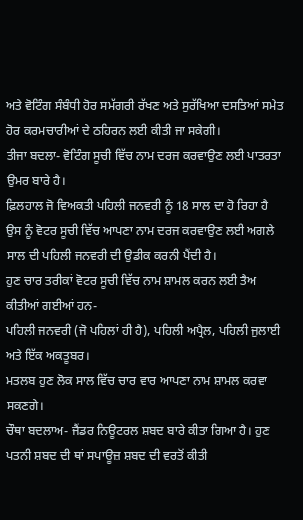ਅਤੇ ਵੋਟਿੰਗ ਸੰਬੰਧੀ ਹੋਰ ਸਮੱਗਰੀ ਰੱਖਣ ਅਤੇ ਸੁਰੱਖਿਆ ਦਸਤਿਆਂ ਸਮੇਤ ਹੋਰ ਕਰਮਚਾਰੀਆਂ ਦੇ ਠਹਿਰਨ ਲਈ ਕੀਤੀ ਜਾ ਸਕੇਗੀ।
ਤੀਜਾ ਬਦਲਾ- ਵੋਟਿੰਗ ਸੂਚੀ ਵਿੱਚ ਨਾਮ ਦਰਜ ਕਰਵਾਉਣ ਲਈ ਪਾਤਰਤਾ ਉਮਰ ਬਾਰੇ ਹੈ।
ਫ਼ਿਲਹਾਲ ਜੋ ਵਿਅਕਤੀ ਪਹਿਲੀ ਜਨਵਰੀ ਨੂੰ 18 ਸਾਲ ਦਾ ਹੋ ਰਿਹਾ ਹੈ ਉਸ ਨੂੰ ਵੋਟਰ ਸੂਚੀ ਵਿੱਚ ਆਪਣਾ ਨਾਮ ਦਰਜ ਕਰਵਾਉਣ ਲਈ ਅਗਲੇ ਸਾਲ ਦੀ ਪਹਿਲੀ ਜਨਵਰੀ ਦੀ ਉਡੀਕ ਕਰਨੀ ਪੈਂਦੀ ਹੈ।
ਹੁਣ ਚਾਰ ਤਰੀਕਾਂ ਵੋਟਰ ਸੂਚੀ ਵਿੱਚ ਨਾਮ ਸ਼ਾਮਲ ਕਰਨ ਲਈ ਤੈਅ ਕੀਤੀਆਂ ਗਈਆਂ ਹਨ-
ਪਹਿਲੀ ਜਨਵਰੀ (ਜੋ ਪਹਿਲਾਂ ਹੀ ਹੈ), ਪਹਿਲੀ ਅਪ੍ਰੈਲ, ਪਹਿਲੀ ਜੁਲਾਈ ਅਤੇ ਇੱਕ ਅਕਤੂਬਰ।
ਮਤਲਬ ਹੁਣ ਲੋਕ ਸਾਲ ਵਿੱਚ ਚਾਰ ਵਾਰ ਆਪਣਾ ਨਾਮ ਸ਼ਾਮਲ ਕਰਵਾ ਸਕਣਗੇ।
ਚੌਥਾ ਬਦਲਾਅ- ਜੈਂਡਰ ਨਿਊਟਰਲ ਸ਼ਬਦ ਬਾਰੇ ਕੀਤਾ ਗਿਆ ਹੈ। ਹੁਣ ਪਤਨੀ ਸ਼ਬਦ ਦੀ ਥਾਂ ਸਪਾਊਜ਼ ਸ਼ਬਦ ਦੀ ਵਰਤੋਂ ਕੀਤੀ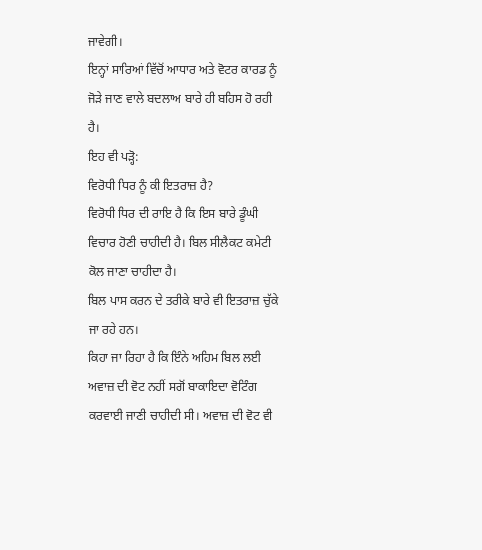ਜਾਵੇਗੀ।
ਇਨ੍ਹਾਂ ਸਾਰਿਆਂ ਵਿੱਚੋਂ ਆਧਾਰ ਅਤੇ ਵੋਟਰ ਕਾਰਡ ਨੂੰ ਜੋੜੇ ਜਾਣ ਵਾਲੇ ਬਦਲਾਅ ਬਾਰੇ ਹੀ ਬਹਿਸ ਹੋ ਰਹੀ ਹੈ।
ਇਹ ਵੀ ਪੜ੍ਹੋ:
ਵਿਰੋਧੀ ਧਿਰ ਨੂੰ ਕੀ ਇਤਰਾਜ਼ ਹੈ?
ਵਿਰੋਧੀ ਧਿਰ ਦੀ ਰਾਇ ਹੈ ਕਿ ਇਸ ਬਾਰੇ ਡੂੰਘੀ ਵਿਚਾਰ ਹੋਣੀ ਚਾਹੀਦੀ ਹੈ। ਬਿਲ ਸੀਲੈਕਟ ਕਮੇਟੀ ਕੋਲ ਜਾਣਾ ਚਾਹੀਦਾ ਹੈ।
ਬਿਲ ਪਾਸ ਕਰਨ ਦੇ ਤਰੀਕੇ ਬਾਰੇ ਵੀ ਇਤਰਾਜ਼ ਚੁੱਕੇ ਜਾ ਰਹੇ ਹਨ।
ਕਿਹਾ ਜਾ ਰਿਹਾ ਹੈ ਕਿ ਇੰਨੇ ਅਹਿਮ ਬਿਲ ਲਈ ਅਵਾਜ਼ ਦੀ ਵੋਟ ਨਹੀਂ ਸਗੋਂ ਬਾਕਾਇਦਾ ਵੋਟਿੰਗ ਕਰਵਾਈ ਜਾਣੀ ਚਾਹੀਦੀ ਸੀ। ਅਵਾਜ਼ ਦੀ ਵੋਟ ਵੀ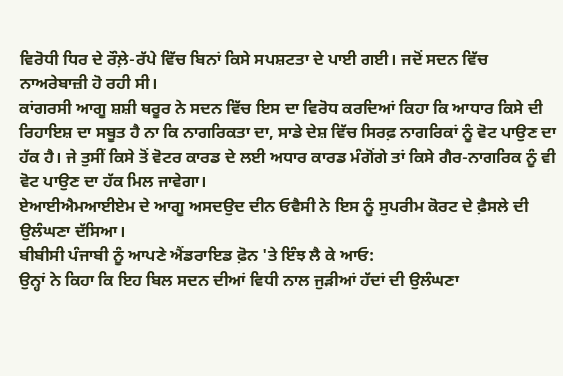ਵਿਰੋਧੀ ਧਿਰ ਦੇ ਰੌਲ਼ੇ-ਰੱਪੇ ਵਿੱਚ ਬਿਨਾਂ ਕਿਸੇ ਸਪਸ਼ਟਤਾ ਦੇ ਪਾਈ ਗਈ। ਜਦੋਂ ਸਦਨ ਵਿੱਚ ਨਾਅਰੇਬਾਜ਼ੀ ਹੋ ਰਹੀ ਸੀ।
ਕਾਂਗਰਸੀ ਆਗੂ ਸ਼ਸ਼ੀ ਥਰੂਰ ਨੇ ਸਦਨ ਵਿੱਚ ਇਸ ਦਾ ਵਿਰੋਧ ਕਰਦਿਆਂ ਕਿਹਾ ਕਿ ਆਧਾਰ ਕਿਸੇ ਦੀ ਰਿਹਾਇਸ਼ ਦਾ ਸਬੂਤ ਹੈ ਨਾ ਕਿ ਨਾਗਰਿਕਤਾ ਦਾ, ਸਾਡੇ ਦੇਸ਼ ਵਿੱਚ ਸਿਰਫ਼ ਨਾਗਰਿਕਾਂ ਨੂੰ ਵੋਟ ਪਾਉਣ ਦਾ ਹੱਕ ਹੈ। ਜੇ ਤੁਸੀਂ ਕਿਸੇ ਤੋਂ ਵੋਟਰ ਕਾਰਡ ਦੇ ਲਈ ਅਧਾਰ ਕਾਰਡ ਮੰਗੋਂਗੇ ਤਾਂ ਕਿਸੇ ਗੈਰ-ਨਾਗਰਿਕ ਨੂੰ ਵੀ ਵੋਟ ਪਾਉਣ ਦਾ ਹੱਕ ਮਿਲ ਜਾਵੇਗਾ।
ਏਆਈਐਮਆਈਏਮ ਦੇ ਆਗੂ ਅਸਦਉਦ ਦੀਨ ਓਵੈਸੀ ਨੇ ਇਸ ਨੂੰ ਸੁਪਰੀਮ ਕੋਰਟ ਦੇ ਫ਼ੈਸਲੇ ਦੀ ਉਲੰਘਣਾ ਦੱਸਿਆ।
ਬੀਬੀਸੀ ਪੰਜਾਬੀ ਨੂੰ ਆਪਣੇ ਐਂਡਰਾਇਡ ਫ਼ੋਨ 'ਤੇ ਇੰਝ ਲੈ ਕੇ ਆਓ:
ਉਨ੍ਹਾਂ ਨੇ ਕਿਹਾ ਕਿ ਇਹ ਬਿਲ ਸਦਨ ਦੀਆਂ ਵਿਧੀ ਨਾਲ ਜੁੜੀਆਂ ਹੱਦਾਂ ਦੀ ਉਲੰਘਣਾ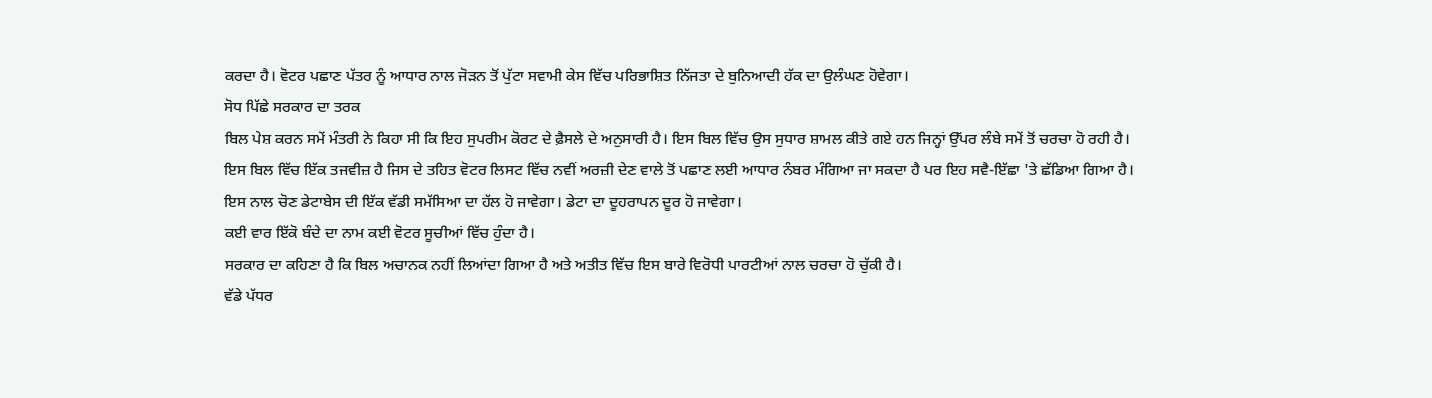ਕਰਦਾ ਹੈ। ਵੋਟਰ ਪਛਾਣ ਪੱਤਰ ਨੂੰ ਆਧਾਰ ਨਾਲ ਜੋੜਨ ਤੋਂ ਪੁੱਟਾ ਸਵਾਮੀ ਕੇਸ ਵਿੱਚ ਪਰਿਭਾਸ਼ਿਤ ਨਿੱਜਤਾ ਦੇ ਬੁਨਿਆਦੀ ਹੱਕ ਦਾ ਉਲੰਘਣ ਹੋਵੇਗਾ।
ਸੋਧ ਪਿੱਛੇ ਸਰਕਾਰ ਦਾ ਤਰਕ
ਬਿਲ ਪੇਸ਼ ਕਰਨ ਸਮੇਂ ਮੰਤਰੀ ਨੇ ਕਿਹਾ ਸੀ ਕਿ ਇਹ ਸੁਪਰੀਮ ਕੋਰਟ ਦੇ ਫ਼ੈਸਲੇ ਦੇ ਅਨੁਸਾਰੀ ਹੈ। ਇਸ ਬਿਲ ਵਿੱਚ ਉਸ ਸੁਧਾਰ ਸ਼ਾਮਲ ਕੀਤੇ ਗਏ ਹਨ ਜਿਨ੍ਹਾਂ ਉੱਪਰ ਲੰਬੇ ਸਮੇਂ ਤੋਂ ਚਰਚਾ ਹੋ ਰਹੀ ਹੈ।
ਇਸ ਬਿਲ ਵਿੱਚ ਇੱਕ ਤਜਵੀਜ਼ ਹੈ ਜਿਸ ਦੇ ਤਹਿਤ ਵੋਟਰ ਲਿਸਟ ਵਿੱਚ ਨਵੀਂ ਅਰਜ਼ੀ ਦੇਣ ਵਾਲੇ ਤੋਂ ਪਛਾਣ ਲਈ ਆਧਾਰ ਨੰਬਰ ਮੰਗਿਆ ਜਾ ਸਕਦਾ ਹੈ ਪਰ ਇਹ ਸਵੈ-ਇੱਛਾ 'ਤੇ ਛੱਡਿਆ ਗਿਆ ਹੈ।
ਇਸ ਨਾਲ ਚੋਣ ਡੇਟਾਬੇਸ ਦੀ ਇੱਕ ਵੱਡੀ ਸਮੱਸਿਆ ਦਾ ਹੱਲ ਹੋ ਜਾਵੇਗਾ। ਡੇਟਾ ਦਾ ਦੂਹਰਾਪਨ ਦੂਰ ਹੋ ਜਾਵੇਗਾ।
ਕਈ ਵਾਰ ਇੱਕੋ ਬੰਦੇ ਦਾ ਨਾਮ ਕਈ ਵੋਟਰ ਸੂਚੀਆਂ ਵਿੱਚ ਹੁੰਦਾ ਹੈ।
ਸਰਕਾਰ ਦਾ ਕਹਿਣਾ ਹੈ ਕਿ ਬਿਲ ਅਚਾਨਕ ਨਹੀਂ ਲਿਆਂਦਾ ਗਿਆ ਹੈ ਅਤੇ ਅਤੀਤ ਵਿੱਚ ਇਸ ਬਾਰੇ ਵਿਰੋਧੀ ਪਾਰਟੀਆਂ ਨਾਲ ਚਰਚਾ ਹੋ ਚੁੱਕੀ ਹੈ।
ਵੱਡੇ ਪੱਧਰ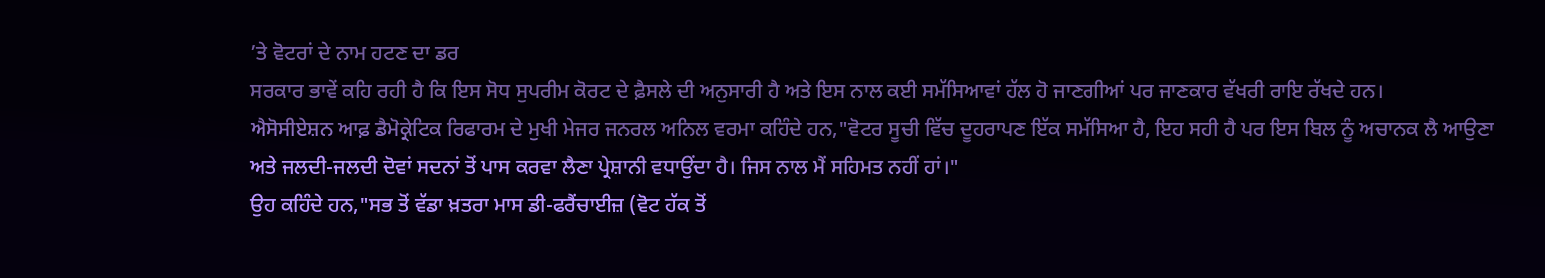’ਤੇ ਵੋਟਰਾਂ ਦੇ ਨਾਮ ਹਟਣ ਦਾ ਡਰ
ਸਰਕਾਰ ਭਾਵੇਂ ਕਹਿ ਰਹੀ ਹੈ ਕਿ ਇਸ ਸੋਧ ਸੁਪਰੀਮ ਕੋਰਟ ਦੇ ਫ਼ੈਸਲੇ ਦੀ ਅਨੁਸਾਰੀ ਹੈ ਅਤੇ ਇਸ ਨਾਲ ਕਈ ਸਮੱਸਿਆਵਾਂ ਹੱਲ ਹੋ ਜਾਣਗੀਆਂ ਪਰ ਜਾਣਕਾਰ ਵੱਖਰੀ ਰਾਇ ਰੱਖਦੇ ਹਨ।
ਐਸੋਸੀਏਸ਼ਨ ਆਫ਼ ਡੈਮੋਕ੍ਰੇਟਿਕ ਰਿਫਾਰਮ ਦੇ ਮੁਖੀ ਮੇਜਰ ਜਨਰਲ ਅਨਿਲ ਵਰਮਾ ਕਹਿੰਦੇ ਹਨ,"ਵੋਟਰ ਸੂਚੀ ਵਿੱਚ ਦੂਹਰਾਪਣ ਇੱਕ ਸਮੱਸਿਆ ਹੈ, ਇਹ ਸਹੀ ਹੈ ਪਰ ਇਸ ਬਿਲ ਨੂੰ ਅਚਾਨਕ ਲੈ ਆਉਣਾ ਅਤੇ ਜਲਦੀ-ਜਲਦੀ ਦੋਵਾਂ ਸਦਨਾਂ ਤੋਂ ਪਾਸ ਕਰਵਾ ਲੈਣਾ ਪ੍ਰੇਸ਼ਾਨੀ ਵਧਾਉਂਦਾ ਹੈ। ਜਿਸ ਨਾਲ ਮੈਂ ਸਹਿਮਤ ਨਹੀਂ ਹਾਂ।"
ਉਹ ਕਹਿੰਦੇ ਹਨ,"ਸਭ ਤੋਂ ਵੱਡਾ ਖ਼ਤਰਾ ਮਾਸ ਡੀ-ਫਰੈਂਚਾਈਜ਼ (ਵੋਟ ਹੱਕ ਤੋਂ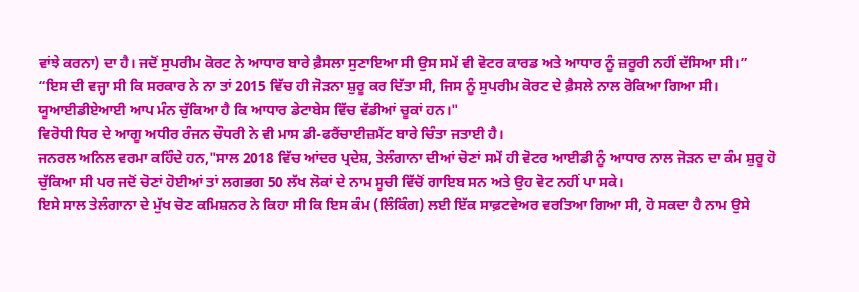ਵਾਂਝੇ ਕਰਨਾ) ਦਾ ਹੈ। ਜਦੋਂ ਸੁਪਰੀਮ ਕੋਰਟ ਨੇ ਆਧਾਰ ਬਾਰੇ ਫ਼ੈਸਲਾ ਸੁਣਾਇਆ ਸੀ ਉਸ ਸਮੇਂ ਵੀ ਵੋਟਰ ਕਾਰਡ ਅਤੇ ਆਧਾਰ ਨੂੰ ਜ਼ਰੂਰੀ ਨਹੀਂ ਦੱਸਿਆ ਸੀ।”
“ਇਸ ਦੀ ਵਜ੍ਹਾ ਸੀ ਕਿ ਸਰਕਾਰ ਨੇ ਨਾ ਤਾਂ 2015 ਵਿੱਚ ਹੀ ਜੋੜਨਾ ਸ਼ੁਰੂ ਕਰ ਦਿੱਤਾ ਸੀ, ਜਿਸ ਨੂੰ ਸੁਪਰੀਮ ਕੋਰਟ ਦੇ ਫ਼ੈਸਲੇ ਨਾਲ ਰੋਕਿਆ ਗਿਆ ਸੀ। ਯੂਆਈਡੀਏਆਈ ਆਪ ਮੰਨ ਚੁੱਕਿਆ ਹੈ ਕਿ ਆਧਾਰ ਡੇਟਾਬੇਸ ਵਿੱਚ ਵੱਡੀਆਂ ਚੂਕਾਂ ਹਨ।"
ਵਿਰੋਧੀ ਧਿਰ ਦੇ ਆਗੂ ਅਧੀਰ ਰੰਜਨ ਚੌਧਰੀ ਨੇ ਵੀ ਮਾਸ ਡੀ-ਫਰੈਂਚਾਈਜ਼ਮੈਂਟ ਬਾਰੇ ਚਿੰਤਾ ਜਤਾਈ ਹੈ।
ਜਨਰਲ ਅਨਿਲ ਵਰਮਾ ਕਹਿੰਦੇ ਹਨ,"ਸਾਲ 2018 ਵਿੱਚ ਆਂਦਰ ਪ੍ਰਦੇਸ਼, ਤੇਲੰਗਾਨਾ ਦੀਆਂ ਚੋਣਾਂ ਸਮੇਂ ਹੀ ਵੋਟਰ ਆਈਡੀ ਨੂੰ ਆਧਾਰ ਨਾਲ ਜੋੜਨ ਦਾ ਕੰਮ ਸ਼ੁਰੂ ਹੋ ਚੁੱਕਿਆ ਸੀ ਪਰ ਜਦੋਂ ਚੋਣਾਂ ਹੋਈਆਂ ਤਾਂ ਲਗਭਗ 50 ਲੱਖ ਲੋਕਾਂ ਦੇ ਨਾਮ ਸੂਚੀ ਵਿੱਚੋਂ ਗਾਇਬ ਸਨ ਅਤੇ ਉਹ ਵੋਟ ਨਹੀਂ ਪਾ ਸਕੇ।
ਇਸੇ ਸਾਲ ਤੇਲੰਗਾਨਾ ਦੇ ਮੁੱਖ ਚੋਣ ਕਮਿਸ਼ਨਰ ਨੇ ਕਿਹਾ ਸੀ ਕਿ ਇਸ ਕੰਮ (ਲਿੰਕਿੰਗ) ਲਈ ਇੱਕ ਸਾਫ਼ਟਵੇਅਰ ਵਰਤਿਆ ਗਿਆ ਸੀ, ਹੋ ਸਕਦਾ ਹੈ ਨਾਮ ਉਸੇ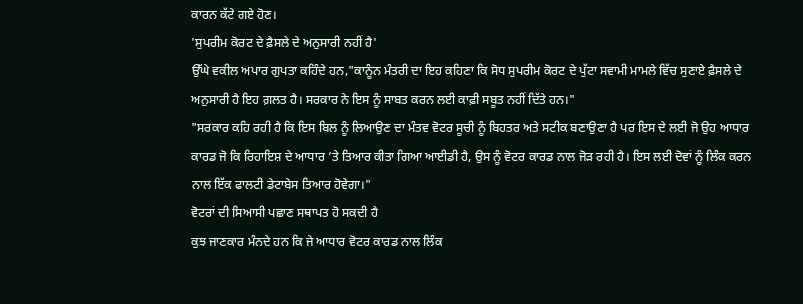ਕਾਰਨ ਕੱਟੇ ਗਏ ਹੋਣ।
'ਸੁਪਰੀਮ ਕੋਰਟ ਦੇ ਫ਼ੈਸਲੇ ਦੇ ਅਨੁਸਾਰੀ ਨਹੀਂ ਹੈ'
ਉੱਘੇ ਵਕੀਲ ਅਪਾਰ ਗੁਪਤਾ ਕਹਿੰਦੇ ਹਨ,"ਕਾਨੂੰਨ ਮੰਤਰੀ ਦਾ ਇਹ ਕਹਿਣਾ ਕਿ ਸੋਧ ਸੁਪਰੀਮ ਕੋਰਟ ਦੇ ਪੁੱਟਾ ਸਵਾਮੀ ਮਾਮਲੇ ਵਿੱਚ ਸੁਣਾਏ ਫ਼ੈਸਲੇ ਦੇ ਅਨੁਸਾਰੀ ਹੈ ਇਹ ਗ਼ਲਤ ਹੈ। ਸਰਕਾਰ ਨੇ ਇਸ ਨੂੰ ਸਾਬਤ ਕਰਨ ਲਈ ਕਾਫ਼ੀ ਸਬੂਤ ਨਹੀਂ ਦਿੱਤੇ ਹਨ।"
"ਸਰਕਾਰ ਕਹਿ ਰਹੀ ਹੈ ਕਿ ਇਸ ਬਿਲ ਨੂੰ ਲਿਆਉਣ ਦਾ ਮੰਤਵ ਵੋਟਰ ਸੂਚੀ ਨੂੰ ਬਿਹਤਰ ਅਤੇ ਸਟੀਕ ਬਣਾਉਣਾ ਹੈ ਪਰ ਇਸ ਦੇ ਲਈ ਜੋ ਉਹ ਆਧਾਰ ਕਾਰਡ ਜੋ ਕਿ ਰਿਹਾਇਸ਼ ਦੇ ਆਧਾਰ ’ਤੇ ਤਿਆਰ ਕੀਤਾ ਗਿਆ ਆਈਡੀ ਹੈ, ਉਸ ਨੂੰ ਵੋਟਰ ਕਾਰਡ ਨਾਲ ਜੋੜ ਰਹੀ ਹੈ। ਇਸ ਲਈ ਦੋਵਾਂ ਨੂੰ ਲਿੰਕ ਕਰਨ ਨਾਲ ਇੱਕ ਫਾਲਟੀ ਡੇਟਾਬੇਸ ਤਿਆਰ ਹੋਵੇਗਾ।"
ਵੋਟਰਾਂ ਦੀ ਸਿਆਸੀ ਪਛਾਣ ਸਥਾਪਤ ਹੋ ਸਕਦੀ ਹੈ
ਕੁਝ ਜਾਣਕਾਰ ਮੰਨਦੇ ਹਨ ਕਿ ਜੇ ਆਧਾਰ ਵੋਟਰ ਕਾਰਡ ਨਾਲ ਲਿੰਕ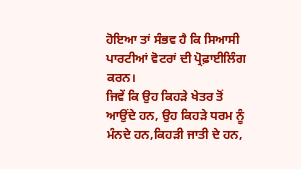ਹੋਇਆ ਤਾਂ ਸੰਭਵ ਹੈ ਕਿ ਸਿਆਸੀ ਪਾਰਟੀਆਂ ਵੋਟਰਾਂ ਦੀ ਪ੍ਰੋਫ਼ਾਈਲਿੰਗ ਕਰਨ।
ਜਿਵੇਂ ਕਿ ਉਹ ਕਿਹੜੇ ਖੇਤਰ ਤੋਂ ਆਉਂਦੇ ਹਨ, ਉਹ ਕਿਹੜੇ ਧਰਮ ਨੂੰ ਮੰਨਦੇ ਹਨ,ਕਿਹੜੀ ਜਾਤੀ ਦੇ ਹਨ,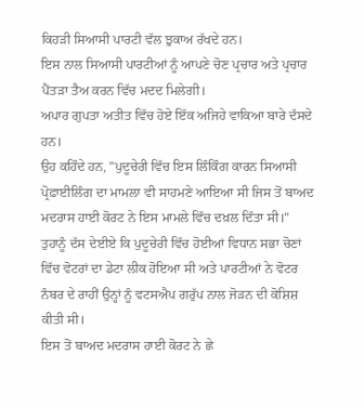ਕਿਹੜੀ ਸਿਆਸੀ ਪਾਰਟੀ ਵੱਲ ਝੁਕਾਅ ਰੱਖਦੇ ਹਨ।
ਇਸ ਨਾਲ ਸਿਆਸੀ ਪਾਰਟੀਆਂ ਨੂੰ ਆਪਣੇ ਚੋਣ ਪ੍ਰਚਾਰ ਅਤੇ ਪ੍ਰਚਾਰ ਪੈਂਤੜਾ ਤੈਅ ਕਰਨ ਵਿੱਚ ਮਦਦ ਮਿਲੇਗੀ।
ਅਪਾਰ ਗੁਪਤਾ ਅਤੀਤ ਵਿੱਚ ਹੋਏ ਇੱਕ ਅਜਿਹੇ ਵਾਕਿਆ ਬਾਰੇ ਦੱਸਦੇ ਹਨ।
ਉਹ ਕਹਿੰਦੇ ਹਨ, "ਪੁਦੂਚੇਰੀ ਵਿੱਚ ਇਸ ਲਿੰਕਿੰਗ ਕਾਰਨ ਸਿਆਸੀ ਪ੍ਰੋਫ਼ਾਈਲਿੰਗ ਦਾ ਮਾਮਲਾ ਵੀ ਸਾਹਮਣੇ ਆਇਆ ਸੀ ਜਿਸ ਤੋਂ ਬਾਅਦ ਮਦਰਾਸ ਹਾਈ ਕੋਰਟ ਨੇ ਇਸ ਮਾਮਲੇ ਵਿੱਚ ਦਖ਼ਲ ਦਿੱਤਾ ਸੀ।"
ਤੁਹਾਨੂੰ ਦੱਸ ਦੇਈਏ ਕਿ ਪੁਦੂਚੇਰੀ ਵਿੱਚ ਹੋਈਆਂ ਵਿਧਾਨ ਸਭਾ ਚੋਣਾਂ ਵਿੱਚ ਵੋਟਰਾਂ ਦਾ ਡੇਟਾ ਲੀਕ ਹੋਇਆ ਸੀ ਅਤੇ ਪਾਰਟੀਆਂ ਨੇ ਵੋਟਰ ਨੰਬਰ ਦੇ ਰਾਹੀਂ ਉਨ੍ਹਾਂ ਨੂੰ ਵਟਸਐਪ ਗਰੁੱਪ ਨਾਲ ਜੋੜਨ ਦੀ ਕੋਸ਼ਿਸ਼ ਕੀਤੀ ਸੀ।
ਇਸ ਤੋਂ ਬਾਅਦ ਮਦਰਾਸ ਹਾਈ ਕੋਰਟ ਨੇ ਛੇ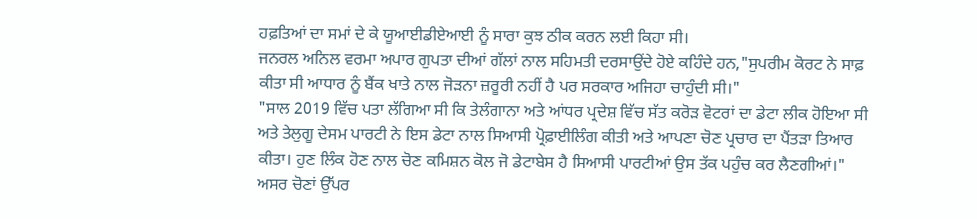ਹਫ਼ਤਿਆਂ ਦਾ ਸਮਾਂ ਦੇ ਕੇ ਯੂਆਈਡੀਏਆਈ ਨੂੰ ਸਾਰਾ ਕੁਝ ਠੀਕ ਕਰਨ ਲਈ ਕਿਹਾ ਸੀ।
ਜਨਰਲ ਅਨਿਲ ਵਰਮਾ ਅਪਾਰ ਗੁਪਤਾ ਦੀਆਂ ਗੱਲਾਂ ਨਾਲ ਸਹਿਮਤੀ ਦਰਸਾਉਂਦੇ ਹੋਏ ਕਹਿੰਦੇ ਹਨ,"ਸੁਪਰੀਮ ਕੋਰਟ ਨੇ ਸਾਫ਼ ਕੀਤਾ ਸੀ ਆਧਾਰ ਨੂੰ ਬੈਂਕ ਖਾਤੇ ਨਾਲ ਜੋੜਨਾ ਜ਼ਰੂਰੀ ਨਹੀਂ ਹੈ ਪਰ ਸਰਕਾਰ ਅਜਿਹਾ ਚਾਹੁੰਦੀ ਸੀ।"
"ਸਾਲ 2019 ਵਿੱਚ ਪਤਾ ਲੱਗਿਆ ਸੀ ਕਿ ਤੇਲੰਗਾਨਾ ਅਤੇ ਆਂਧਰ ਪ੍ਰਦੇਸ਼ ਵਿੱਚ ਸੱਤ ਕਰੋੜ ਵੋਟਰਾਂ ਦਾ ਡੇਟਾ ਲੀਕ ਹੋਇਆ ਸੀ ਅਤੇ ਤੇਲੁਗੂ ਦੇਸਮ ਪਾਰਟੀ ਨੇ ਇਸ ਡੇਟਾ ਨਾਲ ਸਿਆਸੀ ਪ੍ਰੋਫ਼ਾਈਲਿੰਗ ਕੀਤੀ ਅਤੇ ਆਪਣਾ ਚੋਣ ਪ੍ਰਚਾਰ ਦਾ ਪੈਂਤੜਾ ਤਿਆਰ ਕੀਤਾ। ਹੁਣ ਲਿੰਕ ਹੋਣ ਨਾਲ ਚੋਣ ਕਮਿਸ਼ਨ ਕੋਲ ਜੋ ਡੇਟਾਬੇਸ ਹੈ ਸਿਆਸੀ ਪਾਰਟੀਆਂ ਉਸ ਤੱਕ ਪਹੁੰਚ ਕਰ ਲੈਣਗੀਆਂ।"
ਅਸਰ ਚੋਣਾਂ ਉੱਪਰ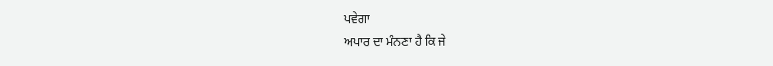ਪਵੇਗਾ
ਅਪਾਰ ਦਾ ਮੰਨਣਾ ਹੈ ਕਿ ਜੇ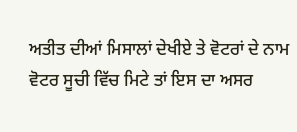ਅਤੀਤ ਦੀਆਂ ਮਿਸਾਲਾਂ ਦੇਖੀਏ ਤੇ ਵੋਟਰਾਂ ਦੇ ਨਾਮ ਵੋਟਰ ਸੂਚੀ ਵਿੱਚ ਮਿਟੇ ਤਾਂ ਇਸ ਦਾ ਅਸਰ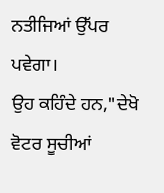ਨਤੀਜਿਆਂ ਉੱਪਰ ਪਵੇਗਾ।
ਉਹ ਕਹਿੰਦੇ ਹਨ,"ਦੇਖੋ ਵੋਟਰ ਸੂਚੀਆਂ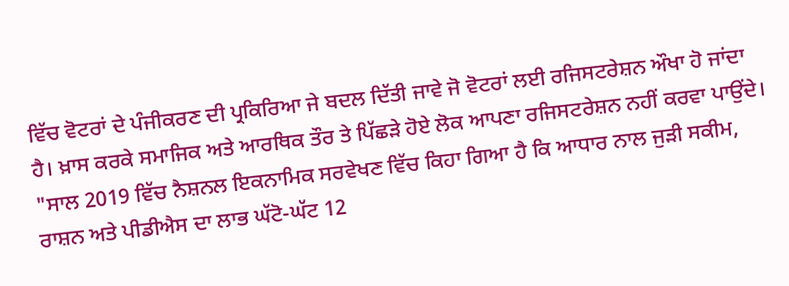ਵਿੱਚ ਵੋਟਰਾਂ ਦੇ ਪੰਜੀਕਰਣ ਦੀ ਪ੍ਰਕਿਰਿਆ ਜੇ ਬਦਲ ਦਿੱਤੀ ਜਾਵੇ ਜੋ ਵੋਟਰਾਂ ਲਈ ਰਜਿਸਟਰੇਸ਼ਨ ਔਖਾ ਹੋ ਜਾਂਦਾ ਹੈ। ਖ਼ਾਸ ਕਰਕੇ ਸਮਾਜਿਕ ਅਤੇ ਆਰਥਿਕ ਤੌਰ ਤੇ ਪਿੱਛੜੇ ਹੋਏ ਲੋਕ ਆਪਣਾ ਰਜਿਸਟਰੇਸ਼ਨ ਨਹੀਂ ਕਰਵਾ ਪਾਉਂਦੇ।
"ਸਾਲ 2019 ਵਿੱਚ ਨੈਸ਼ਨਲ ਇਕਨਾਮਿਕ ਸਰਵੇਖਣ ਵਿੱਚ ਕਿਹਾ ਗਿਆ ਹੈ ਕਿ ਆਧਾਰ ਨਾਲ ਜੁੜੀ ਸਕੀਮ, ਰਾਸ਼ਨ ਅਤੇ ਪੀਡੀਐਸ ਦਾ ਲਾਭ ਘੱਟੋ-ਘੱਟ 12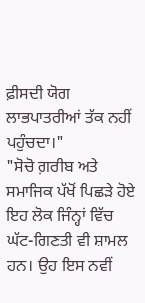ਫ਼ੀਸਦੀ ਯੋਗ ਲਾਭਪਾਤਰੀਆਂ ਤੱਕ ਨਹੀਂ ਪਹੁੰਚਦਾ।"
"ਸੋਚੋ ਗ਼ਰੀਬ ਅਤੇ ਸਮਾਜਿਕ ਪੱਖੋਂ ਪਿਛੜੇ ਹੋਏ ਇਹ ਲੋਕ ਜਿੰਨ੍ਹਾਂ ਵਿੱਚ ਘੱਟ-ਗਿਣਤੀ ਵੀ ਸ਼ਾਮਲ ਹਨ। ਉਹ ਇਸ ਨਵੀਂ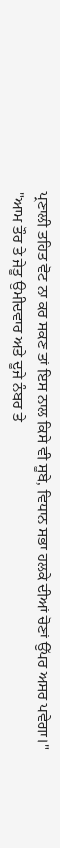ਪ੍ਰਣਾਲੀ ਤਹਿਤ ਵੋਟ ਨਾ ਕਰ ਸਕਣ ਤਾਂ ਇਸ ਨਾਲ ਕਿਸੇ ਵੀ ਸੂਬੇ, ਵਿਧਾਨ ਸਭਾ ਹਲਕੇ ਦੀਆਂ ਚੋਣਾਂ ਉੱਪਰ ਅਸਰ ਪਵੇਗਾ।"
"ਆਮ ਤੌਰ ਤੇ ਜੇਤੂ ਉਮੀਦਵਾਰ ਅਤੇ ਦੂਜੇ ਨੰਬਰ ਤੇ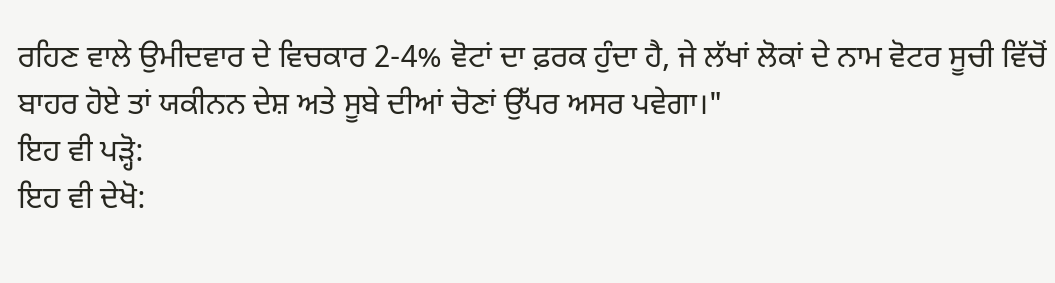ਰਹਿਣ ਵਾਲੇ ਉਮੀਦਵਾਰ ਦੇ ਵਿਚਕਾਰ 2-4% ਵੋਟਾਂ ਦਾ ਫ਼ਰਕ ਹੁੰਦਾ ਹੈ, ਜੇ ਲੱਖਾਂ ਲੋਕਾਂ ਦੇ ਨਾਮ ਵੋਟਰ ਸੂਚੀ ਵਿੱਚੋਂ ਬਾਹਰ ਹੋਏ ਤਾਂ ਯਕੀਨਨ ਦੇਸ਼ ਅਤੇ ਸੂਬੇ ਦੀਆਂ ਚੋਣਾਂ ਉੱਪਰ ਅਸਰ ਪਵੇਗਾ।"
ਇਹ ਵੀ ਪੜ੍ਹੋ:
ਇਹ ਵੀ ਦੇਖੋ: